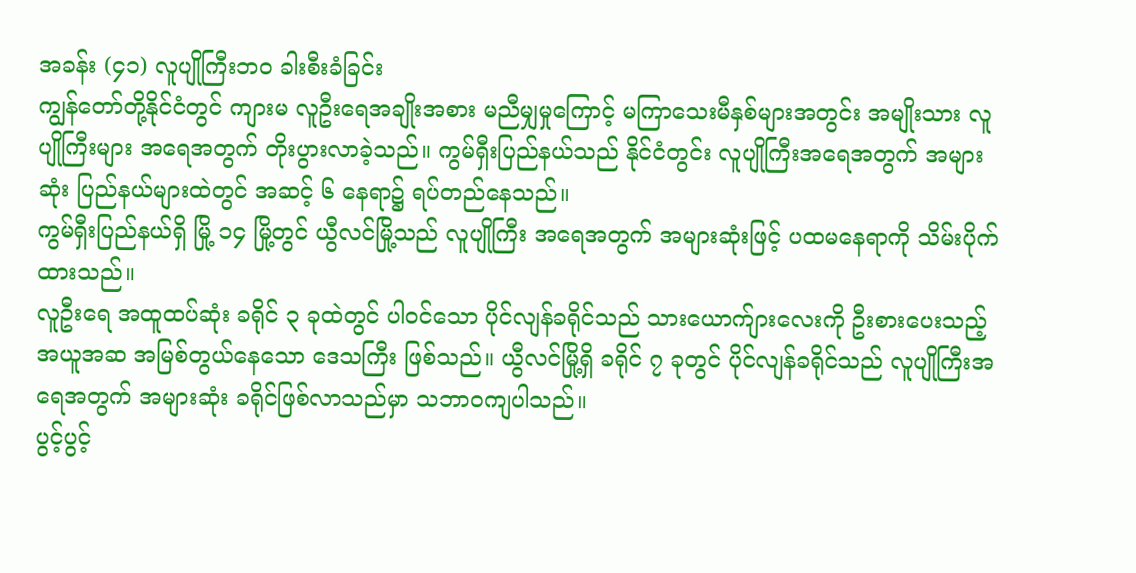အခန်း (၄၁) လူပျိုကြီးဘဝ ခါးစီးခံခြင်း
ကျွန်တော်တို့နိုင်ငံတွင် ကျားမ လူဦးရေအချိုးအစား မညီမျှမှုကြောင့် မကြာသေးမီနှစ်များအတွင်း အမျိုးသား လူပျိုကြီးများ အရေအတွက် တိုးပွားလာခဲ့သည်။ ကွမ်ရှီးပြည်နယ်သည် နိုင်ငံတွင်း လူပျိုကြီးအရေအတွက် အများဆုံး ပြည်နယ်များထဲတွင် အဆင့် ၆ နေရာ၌ ရပ်တည်နေသည်။
ကွမ်ရှီးပြည်နယ်ရှိ မြို့ ၁၄ မြို့တွင် ယွီလင်မြို့သည် လူပျိုကြီး အရေအတွက် အများဆုံးဖြင့် ပထမနေရာကို သိမ်းပိုက်ထားသည်။
လူဦးရေ အထူထပ်ဆုံး ခရိုင် ၃ ခုထဲတွင် ပါဝင်သော ပိုင်လျန်ခရိုင်သည် သားယောက်ျားလေးကို ဦးစားပေးသည့် အယူအဆ အမြစ်တွယ်နေသော ဒေသကြီး ဖြစ်သည်။ ယွီလင်မြို့ရှိ ခရိုင် ၇ ခုတွင် ပိုင်လျန်ခရိုင်သည် လူပျိုကြီးအရေအတွက် အများဆုံး ခရိုင်ဖြစ်လာသည်မှာ သဘာဝကျပါသည်။
ပွင့်ပွင့်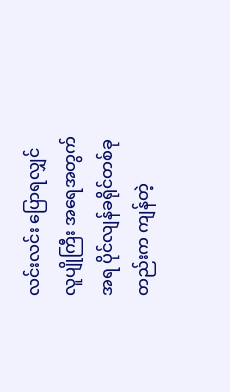လင်းလင်း ပြောရလျှင် လူပျိုကြီး အရေအတွက်အရ ပိုင်လျန်ခရိုင်တစ်ခုတည်းက ကျန်တဲ့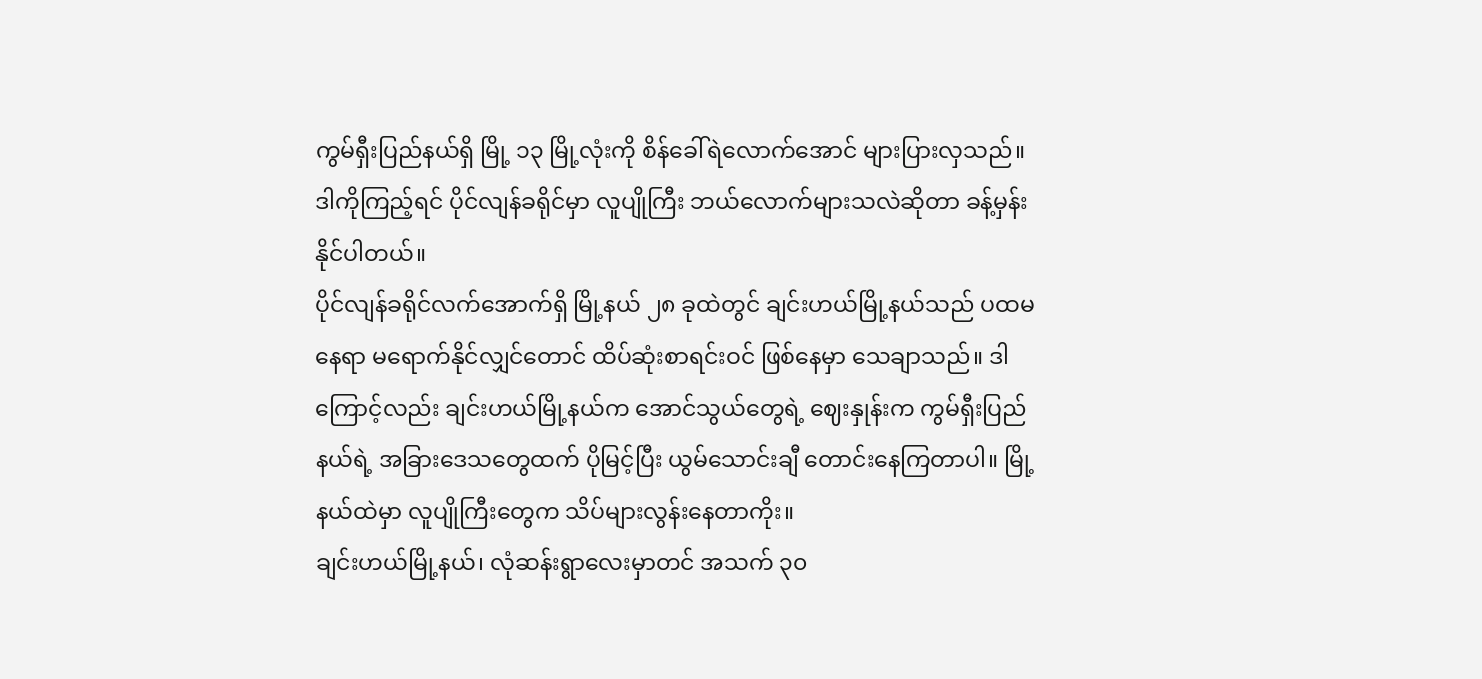ကွမ်ရှီးပြည်နယ်ရှိ မြို့ ၁၃ မြို့လုံးကို စိန်ခေါ်ရဲလောက်အောင် များပြားလှသည်။ ဒါကိုကြည့်ရင် ပိုင်လျန်ခရိုင်မှာ လူပျိုကြီး ဘယ်လောက်များသလဲဆိုတာ ခန့်မှန်းနိုင်ပါတယ်။
ပိုင်လျန်ခရိုင်လက်အောက်ရှိ မြို့နယ် ၂၈ ခုထဲတွင် ချင်းဟယ်မြို့နယ်သည် ပထမနေရာ မရောက်နိုင်လျှင်တောင် ထိပ်ဆုံးစာရင်းဝင် ဖြစ်နေမှာ သေချာသည်။ ဒါကြောင့်လည်း ချင်းဟယ်မြို့နယ်က အောင်သွယ်တွေရဲ့ ဈေးနှုန်းက ကွမ်ရှီးပြည်နယ်ရဲ့ အခြားဒေသတွေထက် ပိုမြင့်ပြီး ယွမ်သောင်းချီ တောင်းနေကြတာပါ။ မြို့နယ်ထဲမှာ လူပျိုကြီးတွေက သိပ်များလွန်းနေတာကိုး။
ချင်းဟယ်မြို့နယ်၊ လုံဆန်းရွာလေးမှာတင် အသက် ၃၀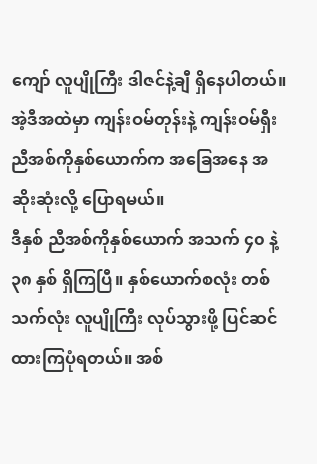ကျော် လူပျိုကြီး ဒါဇင်နဲ့ချီ ရှိနေပါတယ်။ အဲ့ဒီအထဲမှာ ကျန်းဝမ်တုန်းနဲ့ ကျန်းဝမ်ရှီး ညီအစ်ကိုနှစ်ယောက်က အခြေအနေ အဆိုးဆုံးလို့ ပြောရမယ်။
ဒီနှစ် ညီအစ်ကိုနှစ်ယောက် အသက် ၄၀ နဲ့ ၃၈ နှစ် ရှိကြပြီ။ နှစ်ယောက်စလုံး တစ်သက်လုံး လူပျိုကြီး လုပ်သွားဖို့ ပြင်ဆင်ထားကြပုံရတယ်။ အစ်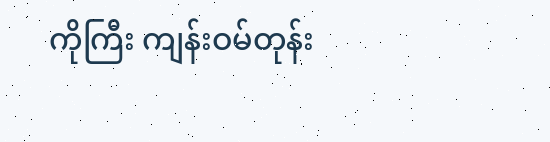ကိုကြီး ကျန်းဝမ်တုန်း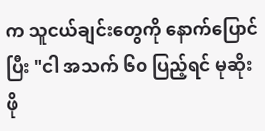က သူငယ်ချင်းတွေကို နောက်ပြောင်ပြီး "ငါ အသက် ၆၀ ပြည့်ရင် မုဆိုးဖို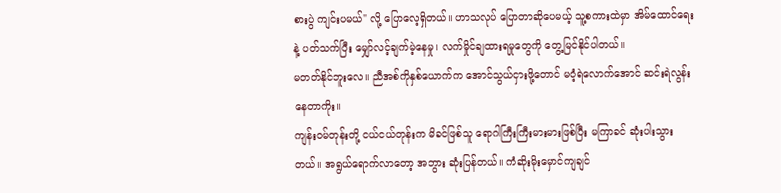စားပွဲ ကျင်းပမယ်" လို့ ပြောလေ့ရှိတယ်။ ဟာသလုပ် ပြောတာဆိုပေမယ့် သူ့စကားထဲမှာ အိမ်ထောင်ရေးနဲ့ ပတ်သက်ပြီး မျှော်လင့်ချက်မဲ့နေမှု၊ လက်မှိုင်ချထားရမှုတွေကို တွေ့မြင်နိုင်ပါတယ်။
မတတ်နိုင်ဘူးလေ။ ညီအစ်ကိုနှစ်ယောက်က အောင်သွယ်ငှားဖို့တောင် မဝံ့ရဲလောက်အောင် ဆင်းရဲလွန်းနေတာကိုး။
ကျန်းဝမ်တုန်းတို့ ငယ်ငယ်တုန်းက မိခင်ဖြစ်သူ ရောဂါကြီးကြီးမားမားဖြစ်ပြီး မကြာခင် ဆုံးပါးသွားတယ်။ အရွယ်ရောက်လာတော့ အဘွား ဆုံးပြန်တယ်။ ကံဆိုးမိုးမှောင်ကျချင်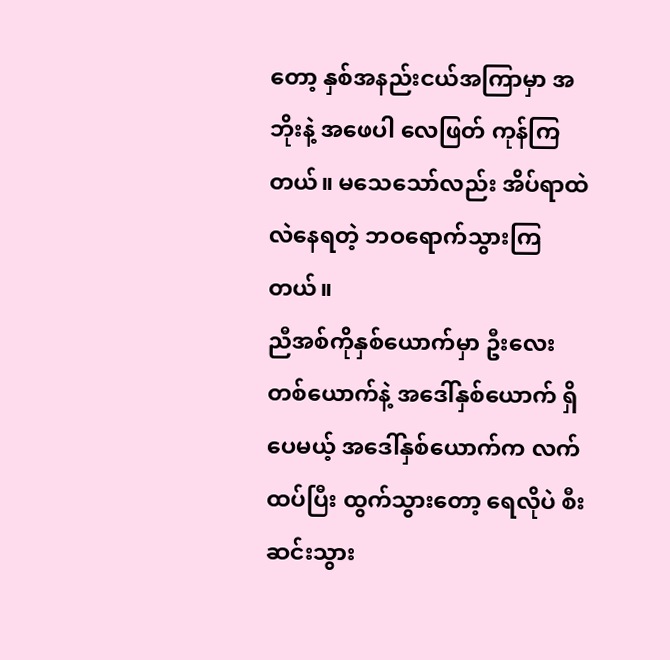တော့ နှစ်အနည်းငယ်အကြာမှာ အဘိုးနဲ့ အဖေပါ လေဖြတ် ကုန်ကြတယ်။ မသေသော်လည်း အိပ်ရာထဲ လဲနေရတဲ့ ဘဝရောက်သွားကြတယ်။
ညီအစ်ကိုနှစ်ယောက်မှာ ဦးလေးတစ်ယောက်နဲ့ အဒေါ်နှစ်ယောက် ရှိပေမယ့် အဒေါ်နှစ်ယောက်က လက်ထပ်ပြီး ထွက်သွားတော့ ရေလိုပဲ စီးဆင်းသွား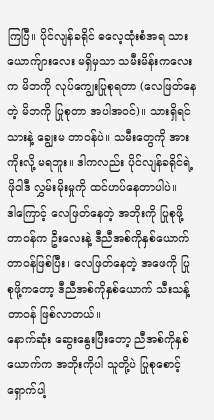ကြပြီ။ ပိုင်လျန်ခရိုင် ဓလေ့ထုံးစံအရ သားယောက်ျားလေး မရှိမှသာ သမီးမိန်းကလေးက မိဘကို လုပ်ကျွေးပြုစုရတာ (လေဖြတ်နေတဲ့ မိဘကို ပြုစုတာ အပါအဝင်)။ သားရှိရင် သားနဲ့ ချွေးမ တာဝန်ပဲ။ သမီးတွေကို အားကိုးလို့ မရဘူး။ ဒါကလည်း ပိုင်လျန်ခရိုင်ရဲ့ ဖိုဝါဒီ လွှမ်းမိုးမှုကို ထင်ဟပ်နေတာပါပဲ။
ဒါကြောင့် လေဖြတ်နေတဲ့ အဘိုးကို ပြုစုဖို့ တာဝန်က ဦးလေးနဲ့ ဒီညီအစ်ကိုနှစ်ယောက် တာဝန်ဖြစ်ပြီး၊ လေဖြတ်နေတဲ့ အဖေကို ပြုစုဖို့ကတော့ ဒီညီအစ်ကိုနှစ်ယောက် သီးသန့်တာဝန် ဖြစ်လာတယ်။
နောက်ဆုံး ဆွေးနွေးပြီးတော့ ညီအစ်ကိုနှစ်ယောက်က အဘိုးကိုပါ သူတို့ပဲ ပြုစုစောင့်ရှောက်ပါ့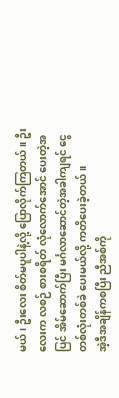မယ်၊ ဦးလေး စိတ်မပူပါနဲ့လို့ ပြောလိုက်ကြတယ်။ ဦးလေးက လစဉ် စားစရိတ် လုံလောက်အောင် ပေးတဲ့အပြင် အိမ်ဆောက်ပြီး မင်္ဂလာဆောင်တဲ့အခါကျရင် ငွေတစ်လုံးတစ်ခဲ ပေးမယ်လို့ ကတိပေးခဲ့တယ်။
အဲ့ဒီအချိန်ကစပြီး ညီအစ်ကို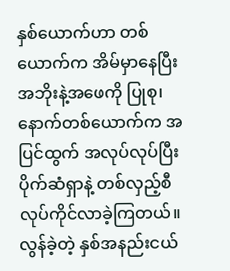နှစ်ယောက်ဟာ တစ်ယောက်က အိမ်မှာနေပြီး အဘိုးနဲ့အဖေကို ပြုစု၊ နောက်တစ်ယောက်က အပြင်ထွက် အလုပ်လုပ်ပြီး ပိုက်ဆံရှာနဲ့ တစ်လှည့်စီ လုပ်ကိုင်လာခဲ့ကြတယ်။ လွန်ခဲ့တဲ့ နှစ်အနည်းငယ်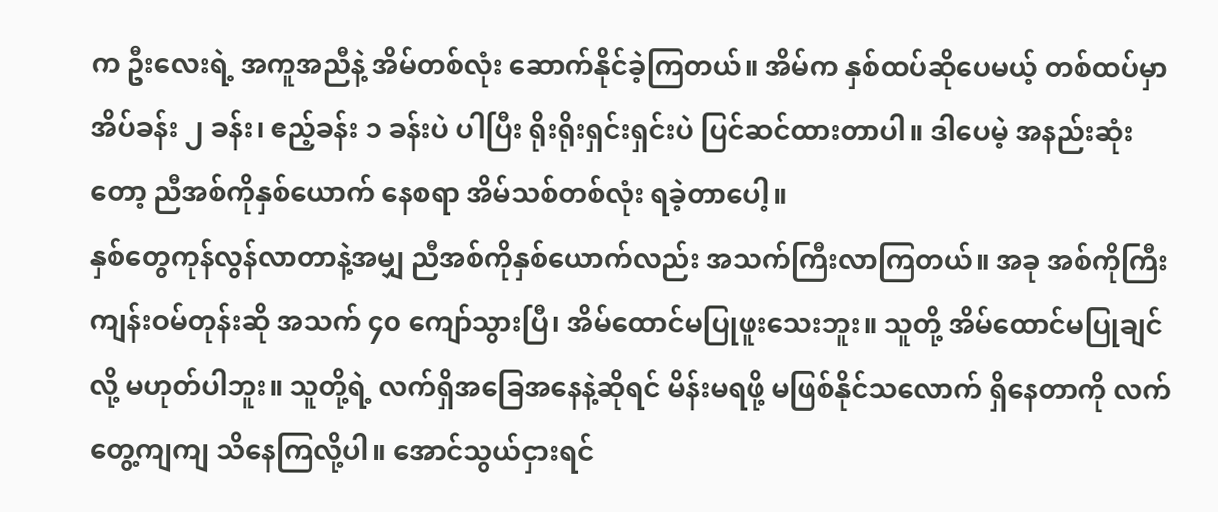က ဦးလေးရဲ့ အကူအညီနဲ့ အိမ်တစ်လုံး ဆောက်နိုင်ခဲ့ကြတယ်။ အိမ်က နှစ်ထပ်ဆိုပေမယ့် တစ်ထပ်မှာ အိပ်ခန်း ၂ ခန်း၊ ဧည့်ခန်း ၁ ခန်းပဲ ပါပြီး ရိုးရိုးရှင်းရှင်းပဲ ပြင်ဆင်ထားတာပါ။ ဒါပေမဲ့ အနည်းဆုံးတော့ ညီအစ်ကိုနှစ်ယောက် နေစရာ အိမ်သစ်တစ်လုံး ရခဲ့တာပေါ့။
နှစ်တွေကုန်လွန်လာတာနဲ့အမျှ ညီအစ်ကိုနှစ်ယောက်လည်း အသက်ကြီးလာကြတယ်။ အခု အစ်ကိုကြီး ကျန်းဝမ်တုန်းဆို အသက် ၄၀ ကျော်သွားပြီ၊ အိမ်ထောင်မပြုဖူးသေးဘူး။ သူတို့ အိမ်ထောင်မပြုချင်လို့ မဟုတ်ပါဘူး။ သူတို့ရဲ့ လက်ရှိအခြေအနေနဲ့ဆိုရင် မိန်းမရဖို့ မဖြစ်နိုင်သလောက် ရှိနေတာကို လက်တွေ့ကျကျ သိနေကြလို့ပါ။ အောင်သွယ်ငှားရင်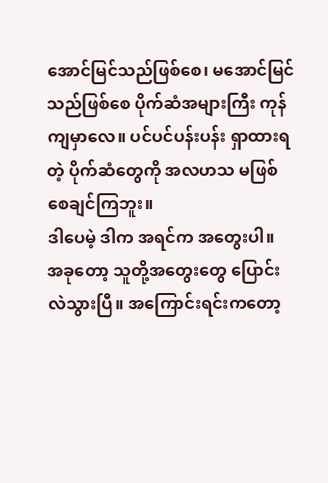အောင်မြင်သည်ဖြစ်စေ၊ မအောင်မြင်သည်ဖြစ်စေ ပိုက်ဆံအများကြီး ကုန်ကျမှာလေ။ ပင်ပင်ပန်းပန်း ရှာထားရတဲ့ ပိုက်ဆံတွေကို အလဟသ မဖြစ်စေချင်ကြဘူး။
ဒါပေမဲ့ ဒါက အရင်က အတွေးပါ။ အခုတော့ သူတို့အတွေးတွေ ပြောင်းလဲသွားပြီ။ အကြောင်းရင်းကတော့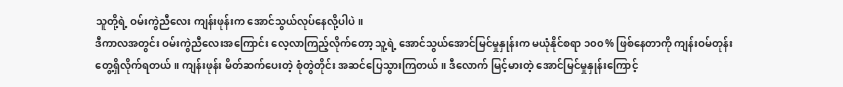သူတို့ရဲ့ ဝမ်းကွဲညီလေး ကျန်းဖုန်းက အောင်သွယ်လုပ်နေလို့ပါပဲ။
ဒီကာလအတွင်း ဝမ်းကွဲညီလေးအကြောင်း လေ့လာကြည့်လိုက်တော့ သူ့ရဲ့ အောင်သွယ်အောင်မြင်မှုနှုန်းက မယုံနိုင်စရာ ၁၀၀% ဖြစ်နေတာကို ကျန်းဝမ်တုန်း တွေ့ရှိလိုက်ရတယ်။ ကျန်းဖုန်း မိတ်ဆက်ပေးတဲ့ စုံတွဲတိုင်း အဆင်ပြေသွားကြတယ်။ ဒီလောက် မြင့်မားတဲ့ အောင်မြင်မှုနှုန်းကြောင့်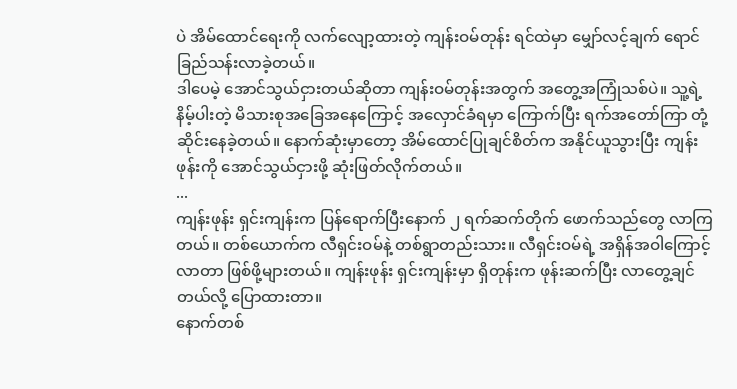ပဲ အိမ်ထောင်ရေးကို လက်လျော့ထားတဲ့ ကျန်းဝမ်တုန်း ရင်ထဲမှာ မျှော်လင့်ချက် ရောင်ခြည်သန်းလာခဲ့တယ်။
ဒါပေမဲ့ အောင်သွယ်ငှားတယ်ဆိုတာ ကျန်းဝမ်တုန်းအတွက် အတွေ့အကြုံသစ်ပဲ။ သူ့ရဲ့ နိမ့်ပါးတဲ့ မိသားစုအခြေအနေကြောင့် အလှောင်ခံရမှာ ကြောက်ပြီး ရက်အတော်ကြာ တုံ့ဆိုင်းနေခဲ့တယ်။ နောက်ဆုံးမှာတော့ အိမ်ထောင်ပြုချင်စိတ်က အနိုင်ယူသွားပြီး ကျန်းဖုန်းကို အောင်သွယ်ငှားဖို့ ဆုံးဖြတ်လိုက်တယ်။
...
ကျန်းဖုန်း ရှင်းကျန်းက ပြန်ရောက်ပြီးနောက် ၂ ရက်ဆက်တိုက် ဖောက်သည်တွေ လာကြတယ်။ တစ်ယောက်က လီရှင်းဝမ်နဲ့ တစ်ရွာတည်းသား။ လီရှင်းဝမ်ရဲ့ အရှိန်အဝါကြောင့် လာတာ ဖြစ်ဖို့များတယ်။ ကျန်းဖုန်း ရှင်းကျန်းမှာ ရှိတုန်းက ဖုန်းဆက်ပြီး လာတွေ့ချင်တယ်လို့ ပြောထားတာ။
နောက်တစ်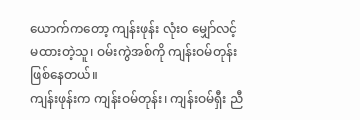ယောက်ကတော့ ကျန်းဖုန်း လုံးဝ မျှော်လင့်မထားတဲ့သူ၊ ဝမ်းကွဲအစ်ကို ကျန်းဝမ်တုန်း ဖြစ်နေတယ်။
ကျန်းဖုန်းက ကျန်းဝမ်တုန်း၊ ကျန်းဝမ်ရှီး ညီ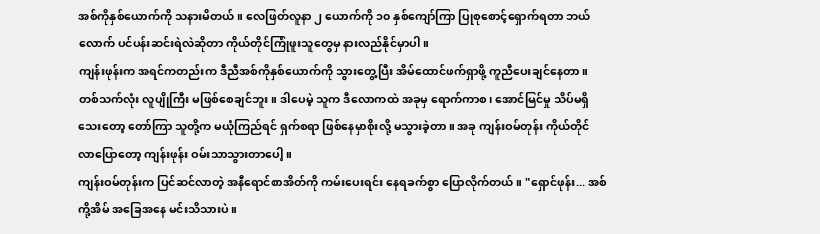အစ်ကိုနှစ်ယောက်ကို သနားမိတယ်။ လေဖြတ်လူနာ ၂ ယောက်ကို ၁၀ နှစ်ကျော်ကြာ ပြုစုစောင့်ရှောက်ရတာ ဘယ်လောက် ပင်ပန်းဆင်းရဲလဲဆိုတာ ကိုယ်တိုင်ကြုံဖူးသူတွေမှ နားလည်နိုင်မှာပါ။
ကျန်းဖုန်းက အရင်ကတည်းက ဒီညီအစ်ကိုနှစ်ယောက်ကို သွားတွေ့ပြီး အိမ်ထောင်ဖက်ရှာဖို့ ကူညီပေးချင်နေတာ။ တစ်သက်လုံး လူပျိုကြီး မဖြစ်စေချင်ဘူး။ ဒါပေမဲ့ သူက ဒီလောကထဲ အခုမှ ရောက်ကာစ၊ အောင်မြင်မှု သိပ်မရှိသေးတော့ တော်ကြာ သူတို့က မယုံကြည်ရင် ရှက်စရာ ဖြစ်နေမှာစိုးလို့ မသွားခဲ့တာ။ အခု ကျန်းဝမ်တုန်း ကိုယ်တိုင် လာပြောတော့ ကျန်းဖုန်း ဝမ်းသာသွားတာပေါ့။
ကျန်းဝမ်တုန်းက ပြင်ဆင်လာတဲ့ အနီရောင်စာအိတ်ကို ကမ်းပေးရင်း နေရခက်စွာ ပြောလိုက်တယ်။ "ရှောင်ဖုန်း... အစ်ကို့အိမ် အခြေအနေ မင်းသိသားပဲ။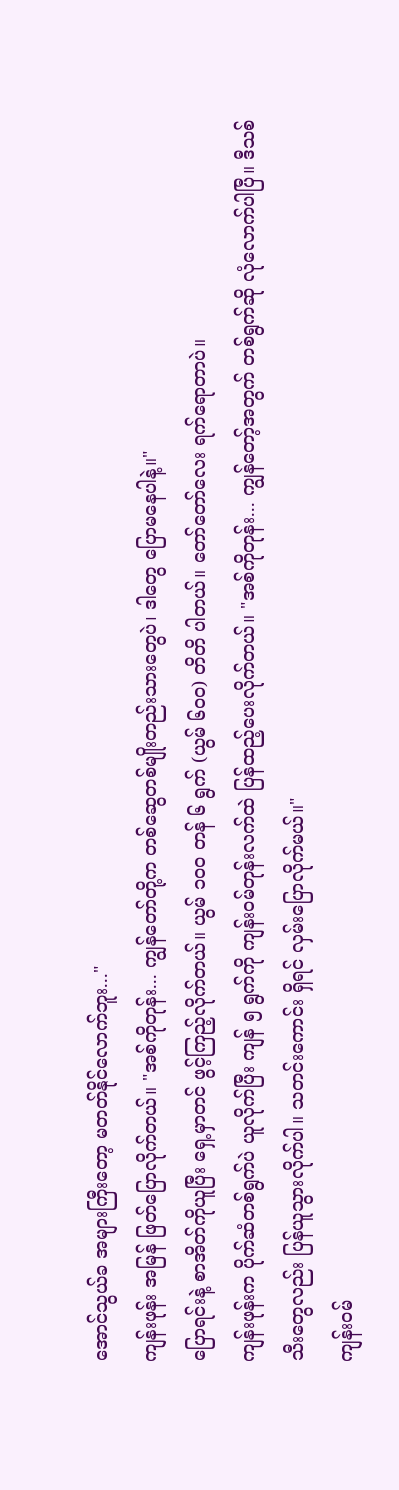အောင်သွယ်ခ အများကြီးတော့ မတတ်နိုင်လောက်ဘူး..."
ကျန်းဖုန်း အမြန် ဖြတ်ပြောလိုက်တယ်။ "အစ်ကိုတုန်း... ကျွန်တော်တို့က တစ်ဆွေတစ်မျိုးတည်းသားတွေပဲ၊ ဒါတွေ ပြောမနေပါနဲ့။"
ပြောရင်းနဲ့ စာအိတ်ကိုယူပြီး ရှေ့မှာတင် ဖွင့်ကြည့်လိုက်တယ်။ ယွမ် ၁၀၀ တန် ၆ ရွက် (ယွမ် ၆၀၀) တိတိ ပါတယ်။ တော်တော်လေး ရက်ရောတာပဲ။
ကျန်းဖုန်းက ပိုက်ဆံတစ်ရွက်ပဲ ယူလိုက်ပြီး ကျန် ၅ ရွက်ကို ကျန်းဝမ်တုန်းလက်ထဲ ပြန်ထည့်ပေးလိုက်တယ်။ "အစ်ကိုတုန်း... ကျွန်တော့်အတွက် တစ်ရွက်ဆို လုံလောက်ပါပြီ။ ဒီသစ်သီးတွေလည်း ပြန်ယူသွားလိုက်ပါ။ သတင်းကောင်း ရှိရင် လှမ်းပြောလိုက်မယ်။"
ကျန်းဝမ်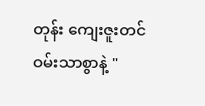တုန်း ကျေးဇူးတင်ဝမ်းသာစွာနဲ့ "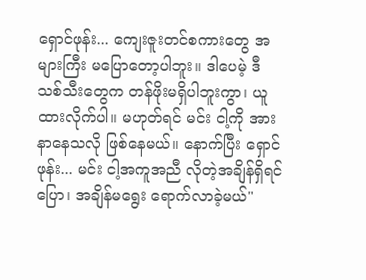ရှောင်ဖုန်း... ကျေးဇူးတင်စကားတွေ အများကြီး မပြောတော့ပါဘူး။ ဒါပေမဲ့ ဒီသစ်သီးတွေက တန်ဖိုးမရှိပါဘူးကွာ၊ ယူထားလိုက်ပါ။ မဟုတ်ရင် မင်း ငါ့ကို အားနာနေသလို ဖြစ်နေမယ်။ နောက်ပြီး ရှောင်ဖုန်း... မင်း ငါ့အကူအညီ လိုတဲ့အချိန်ရှိရင် ပြော၊ အချိန်မရွေး ရောက်လာခဲ့မယ်"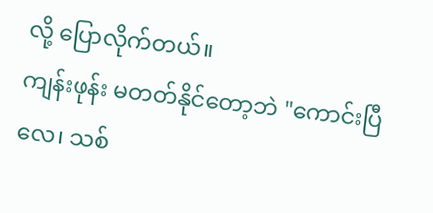လို့ ပြောလိုက်တယ်။
ကျန်းဖုန်း မတတ်နိုင်တော့ဘဲ "ကောင်းပြီလေ၊ သစ်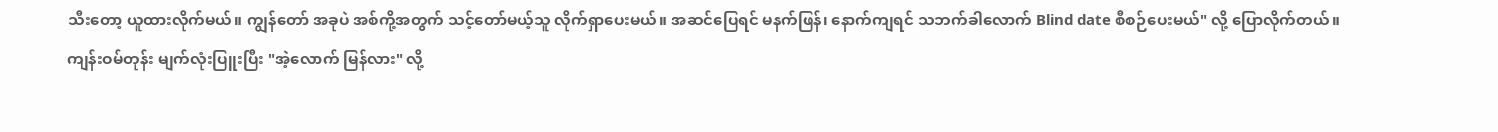သီးတော့ ယူထားလိုက်မယ်။ ကျွန်တော် အခုပဲ အစ်ကို့အတွက် သင့်တော်မယ့်သူ လိုက်ရှာပေးမယ်။ အဆင်ပြေရင် မနက်ဖြန်၊ နောက်ကျရင် သဘက်ခါလောက် Blind date စီစဉ်ပေးမယ်" လို့ ပြောလိုက်တယ်။
ကျန်းဝမ်တုန်း မျက်လုံးပြူးပြီး "အဲ့လောက် မြန်လား" လို့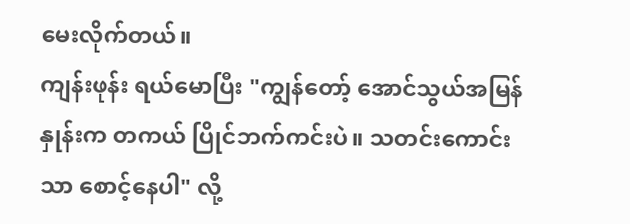မေးလိုက်တယ်။
ကျန်းဖုန်း ရယ်မောပြီး "ကျွန်တော့် အောင်သွယ်အမြန်နှုန်းက တကယ် ပြိုင်ဘက်ကင်းပဲ။ သတင်းကောင်းသာ စောင့်နေပါ" လို့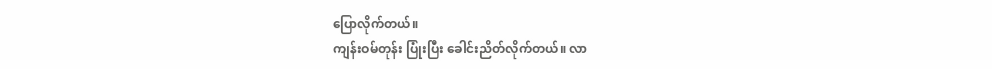ပြောလိုက်တယ်။
ကျန်းဝမ်တုန်း ပြုံးပြီး ခေါင်းညိတ်လိုက်တယ်။ လာ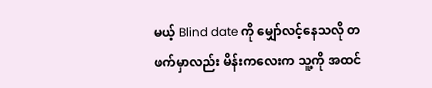မယ့် Blind date ကို မျှော်လင့်နေသလို တဖက်မှာလည်း မိန်းကလေးက သူ့ကို အထင်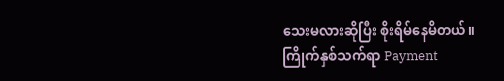သေးမလားဆိုပြီး စိုးရိမ်နေမိတယ်။
ကြိုက်နှစ်သက်ရာ Payment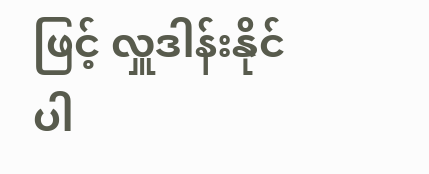ဖြင့် လှူဒါန်းနိုင်ပါ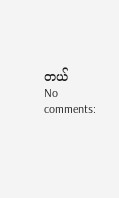တယ်
No comments: